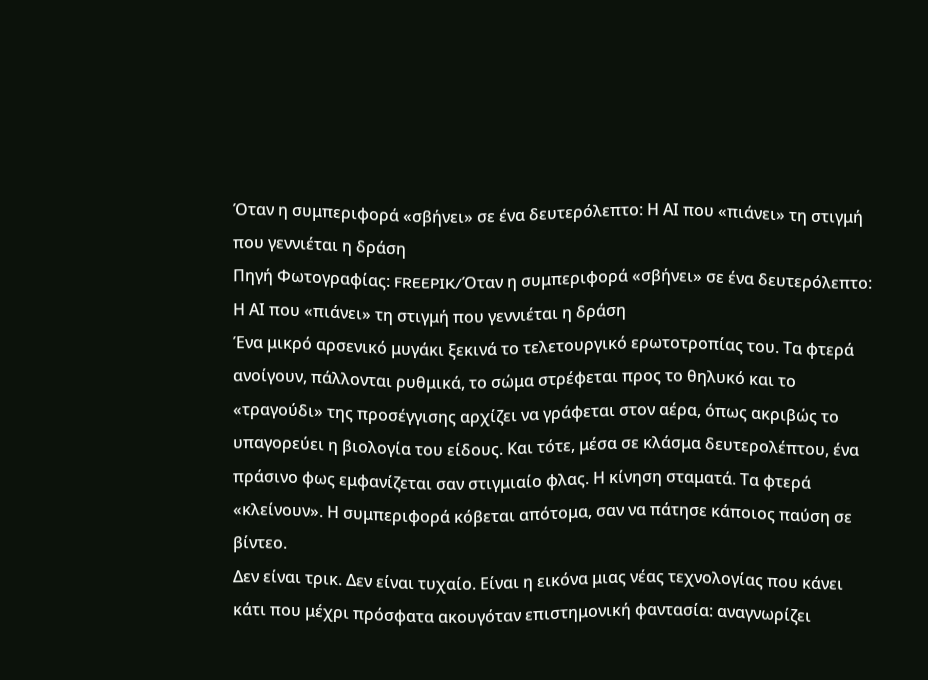Όταν η συμπεριφορά «σβήνει» σε ένα δευτερόλεπτο: Η ΑΙ που «πιάνει» τη στιγμή που γεννιέται η δράση
Πηγή Φωτογραφίας: FREEPIK/Όταν η συμπεριφορά «σβήνει» σε ένα δευτερόλεπτο: Η ΑΙ που «πιάνει» τη στιγμή που γεννιέται η δράση
Ένα μικρό αρσενικό μυγάκι ξεκινά το τελετουργικό ερωτοτροπίας του. Τα φτερά ανοίγουν, πάλλονται ρυθμικά, το σώμα στρέφεται προς το θηλυκό και το «τραγούδι» της προσέγγισης αρχίζει να γράφεται στον αέρα, όπως ακριβώς το υπαγορεύει η βιολογία του είδους. Και τότε, μέσα σε κλάσμα δευτερολέπτου, ένα πράσινο φως εμφανίζεται σαν στιγμιαίο φλας. Η κίνηση σταματά. Τα φτερά «κλείνουν». Η συμπεριφορά κόβεται απότομα, σαν να πάτησε κάποιος παύση σε βίντεο.
Δεν είναι τρικ. Δεν είναι τυχαίο. Είναι η εικόνα μιας νέας τεχνολογίας που κάνει κάτι που μέχρι πρόσφατα ακουγόταν επιστημονική φαντασία: αναγνωρίζει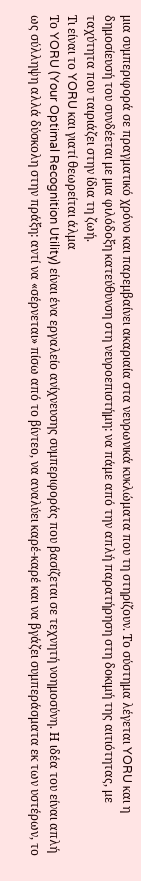μια συμπεριφορά σε πραγματικό χρόνο και παρεμβαίνει ακαριαία στα νευρωνικά κυκλώματα που τη στηρίζουν. Το σύστημα λέγεται YORU και η δημοσίευσή του συνδέεται με μια φιλόδοξη κατεύθυνση στη νευροεπιστήμη: να πάμε από την απλή παρατήρηση στη δοκιμή της αιτιότητας, με ταχύτητα που ταιριάζει στην ίδια τη ζωή.
Τι είναι το YORU και γιατί θεωρείται άλμα
Το YORU (Your Optimal Recognition Utility) είναι ένα εργαλείο ανίχνευσης συμπεριφοράς που βασίζεται σε τεχνητή νοημοσύνη. Η ιδέα του είναι απλή ως σύλληψη αλλά δύσκολη στην πράξη: αντί να «σέρνεται» πίσω από το βίντεο, να αναλύει καρέ-καρέ και να βγάζει συμπεράσματα εκ των υστέρων, το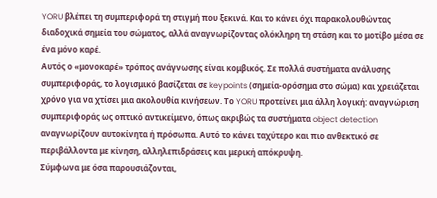YORU βλέπει τη συμπεριφορά τη στιγμή που ξεκινά. Και το κάνει όχι παρακολουθώντας διαδοχικά σημεία του σώματος, αλλά αναγνωρίζοντας ολόκληρη τη στάση και το μοτίβο μέσα σε ένα μόνο καρέ.
Αυτός ο «μονοκαρέ» τρόπος ανάγνωσης είναι κομβικός. Σε πολλά συστήματα ανάλυσης συμπεριφοράς, το λογισμικό βασίζεται σε keypoints (σημεία-ορόσημα στο σώμα) και χρειάζεται χρόνο για να χτίσει μια ακολουθία κινήσεων. Το YORU προτείνει μια άλλη λογική: αναγνώριση συμπεριφοράς ως οπτικό αντικείμενο, όπως ακριβώς τα συστήματα object detection αναγνωρίζουν αυτοκίνητα ή πρόσωπα. Αυτό το κάνει ταχύτερο και πιο ανθεκτικό σε περιβάλλοντα με κίνηση, αλληλεπιδράσεις και μερική απόκρυψη.
Σύμφωνα με όσα παρουσιάζονται,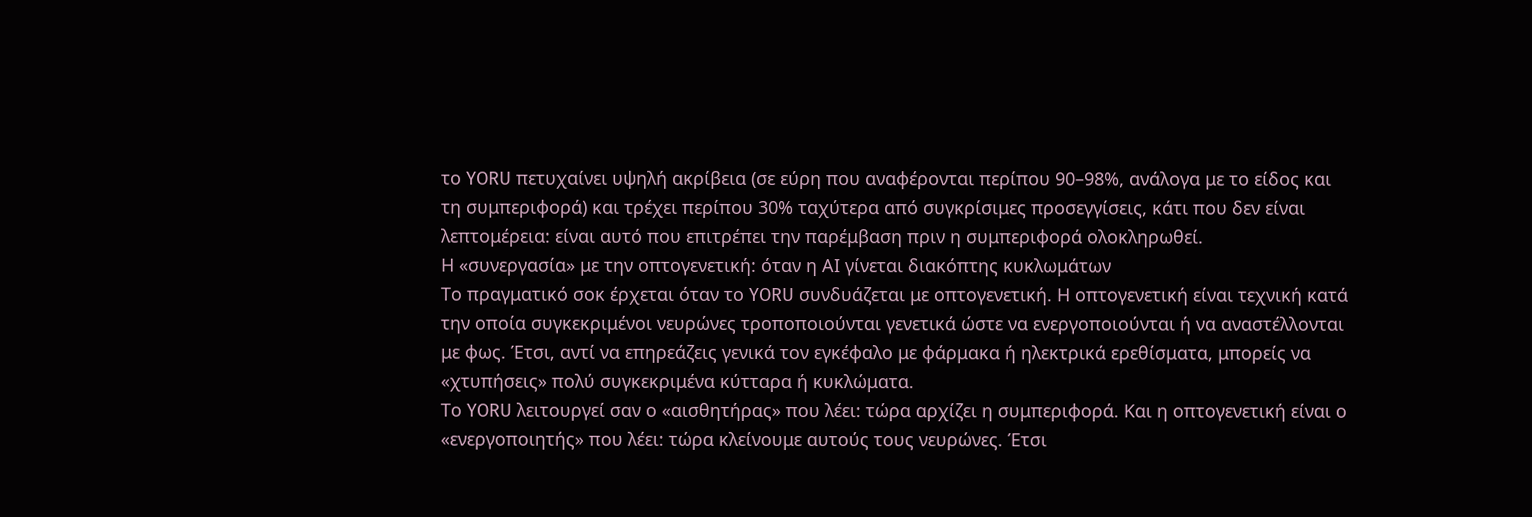το YORU πετυχαίνει υψηλή ακρίβεια (σε εύρη που αναφέρονται περίπου 90–98%, ανάλογα με το είδος και τη συμπεριφορά) και τρέχει περίπου 30% ταχύτερα από συγκρίσιμες προσεγγίσεις, κάτι που δεν είναι λεπτομέρεια: είναι αυτό που επιτρέπει την παρέμβαση πριν η συμπεριφορά ολοκληρωθεί.
Η «συνεργασία» με την οπτογενετική: όταν η ΑΙ γίνεται διακόπτης κυκλωμάτων
Το πραγματικό σοκ έρχεται όταν το YORU συνδυάζεται με οπτογενετική. Η οπτογενετική είναι τεχνική κατά την οποία συγκεκριμένοι νευρώνες τροποποιούνται γενετικά ώστε να ενεργοποιούνται ή να αναστέλλονται με φως. Έτσι, αντί να επηρεάζεις γενικά τον εγκέφαλο με φάρμακα ή ηλεκτρικά ερεθίσματα, μπορείς να «χτυπήσεις» πολύ συγκεκριμένα κύτταρα ή κυκλώματα.
Το YORU λειτουργεί σαν ο «αισθητήρας» που λέει: τώρα αρχίζει η συμπεριφορά. Και η οπτογενετική είναι ο «ενεργοποιητής» που λέει: τώρα κλείνουμε αυτούς τους νευρώνες. Έτσι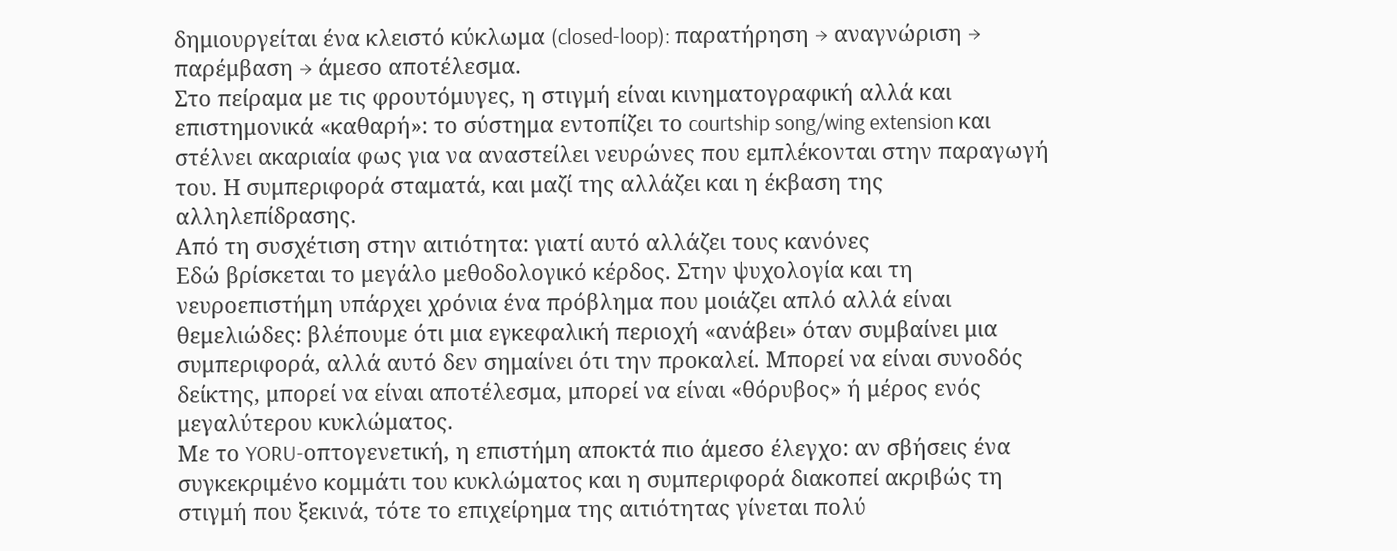δημιουργείται ένα κλειστό κύκλωμα (closed-loop): παρατήρηση → αναγνώριση → παρέμβαση → άμεσο αποτέλεσμα.
Στο πείραμα με τις φρουτόμυγες, η στιγμή είναι κινηματογραφική αλλά και επιστημονικά «καθαρή»: το σύστημα εντοπίζει το courtship song/wing extension και στέλνει ακαριαία φως για να αναστείλει νευρώνες που εμπλέκονται στην παραγωγή του. Η συμπεριφορά σταματά, και μαζί της αλλάζει και η έκβαση της αλληλεπίδρασης.
Από τη συσχέτιση στην αιτιότητα: γιατί αυτό αλλάζει τους κανόνες
Εδώ βρίσκεται το μεγάλο μεθοδολογικό κέρδος. Στην ψυχολογία και τη νευροεπιστήμη υπάρχει χρόνια ένα πρόβλημα που μοιάζει απλό αλλά είναι θεμελιώδες: βλέπουμε ότι μια εγκεφαλική περιοχή «ανάβει» όταν συμβαίνει μια συμπεριφορά, αλλά αυτό δεν σημαίνει ότι την προκαλεί. Μπορεί να είναι συνοδός δείκτης, μπορεί να είναι αποτέλεσμα, μπορεί να είναι «θόρυβος» ή μέρος ενός μεγαλύτερου κυκλώματος.
Με το YORU-οπτογενετική, η επιστήμη αποκτά πιο άμεσο έλεγχο: αν σβήσεις ένα συγκεκριμένο κομμάτι του κυκλώματος και η συμπεριφορά διακοπεί ακριβώς τη στιγμή που ξεκινά, τότε το επιχείρημα της αιτιότητας γίνεται πολύ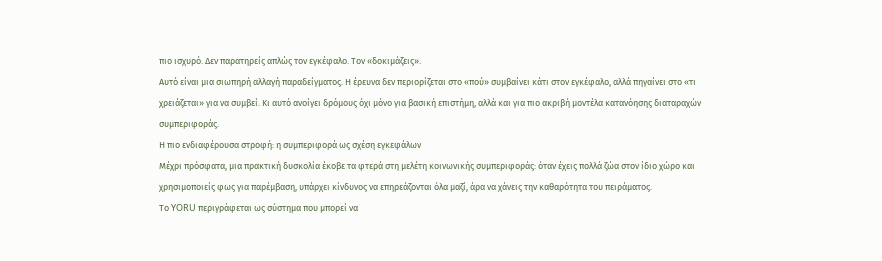πιο ισχυρό. Δεν παρατηρείς απλώς τον εγκέφαλο. Τον «δοκιμάζεις».
Αυτό είναι μια σιωπηρή αλλαγή παραδείγματος. Η έρευνα δεν περιορίζεται στο «πού» συμβαίνει κάτι στον εγκέφαλο, αλλά πηγαίνει στο «τι χρειάζεται» για να συμβεί. Κι αυτό ανοίγει δρόμους όχι μόνο για βασική επιστήμη, αλλά και για πιο ακριβή μοντέλα κατανόησης διαταραχών συμπεριφοράς.
Η πιο ενδιαφέρουσα στροφή: η συμπεριφορά ως σχέση εγκεφάλων
Μέχρι πρόσφατα, μια πρακτική δυσκολία έκοβε τα φτερά στη μελέτη κοινωνικής συμπεριφοράς: όταν έχεις πολλά ζώα στον ίδιο χώρο και χρησιμοποιείς φως για παρέμβαση, υπάρχει κίνδυνος να επηρεάζονται όλα μαζί, άρα να χάνεις την καθαρότητα του πειράματος.
Το YORU περιγράφεται ως σύστημα που μπορεί να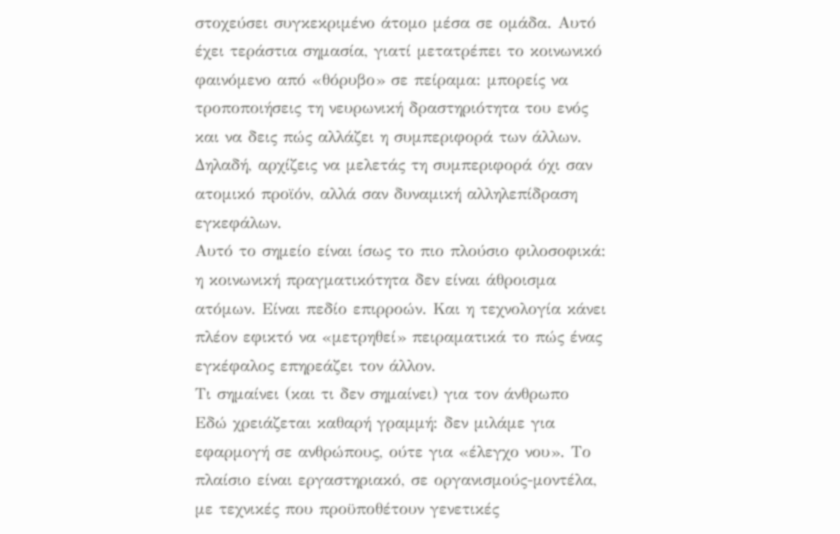στοχεύσει συγκεκριμένο άτομο μέσα σε ομάδα. Αυτό έχει τεράστια σημασία, γιατί μετατρέπει το κοινωνικό φαινόμενο από «θόρυβο» σε πείραμα: μπορείς να τροποποιήσεις τη νευρωνική δραστηριότητα του ενός και να δεις πώς αλλάζει η συμπεριφορά των άλλων. Δηλαδή, αρχίζεις να μελετάς τη συμπεριφορά όχι σαν ατομικό προϊόν, αλλά σαν δυναμική αλληλεπίδραση εγκεφάλων.
Αυτό το σημείο είναι ίσως το πιο πλούσιο φιλοσοφικά: η κοινωνική πραγματικότητα δεν είναι άθροισμα ατόμων. Είναι πεδίο επιρροών. Και η τεχνολογία κάνει πλέον εφικτό να «μετρηθεί» πειραματικά το πώς ένας εγκέφαλος επηρεάζει τον άλλον.
Τι σημαίνει (και τι δεν σημαίνει) για τον άνθρωπο
Εδώ χρειάζεται καθαρή γραμμή: δεν μιλάμε για εφαρμογή σε ανθρώπους, ούτε για «έλεγχο νου». Το πλαίσιο είναι εργαστηριακό, σε οργανισμούς-μοντέλα, με τεχνικές που προϋποθέτουν γενετικές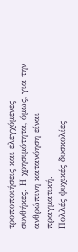τροποποιήσεις και ελεγχόμενες συνθήκες. Η χρησιμότητα, όμως, για την ανθρώπινη κατανόηση είναι πραγματική.
Πολλές ψυχικές δυσκολίες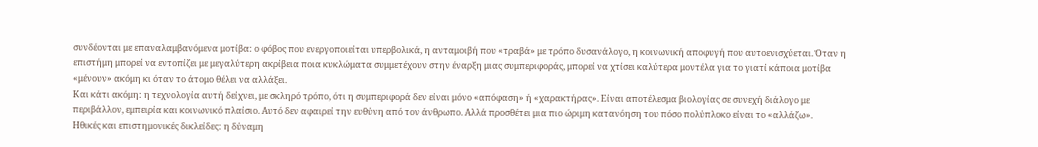συνδέονται με επαναλαμβανόμενα μοτίβα: ο φόβος που ενεργοποιείται υπερβολικά, η ανταμοιβή που «τραβά» με τρόπο δυσανάλογο, η κοινωνική αποφυγή που αυτοενισχύεται. Όταν η επιστήμη μπορεί να εντοπίζει με μεγαλύτερη ακρίβεια ποια κυκλώματα συμμετέχουν στην έναρξη μιας συμπεριφοράς, μπορεί να χτίσει καλύτερα μοντέλα για το γιατί κάποια μοτίβα «μένουν» ακόμη κι όταν το άτομο θέλει να αλλάξει.
Και κάτι ακόμη: η τεχνολογία αυτή δείχνει, με σκληρό τρόπο, ότι η συμπεριφορά δεν είναι μόνο «απόφαση» ή «χαρακτήρας». Είναι αποτέλεσμα βιολογίας σε συνεχή διάλογο με περιβάλλον, εμπειρία και κοινωνικό πλαίσιο. Αυτό δεν αφαιρεί την ευθύνη από τον άνθρωπο. Αλλά προσθέτει μια πιο ώριμη κατανόηση του πόσο πολύπλοκο είναι το «αλλάζω».
Ηθικές και επιστημονικές δικλείδες: η δύναμη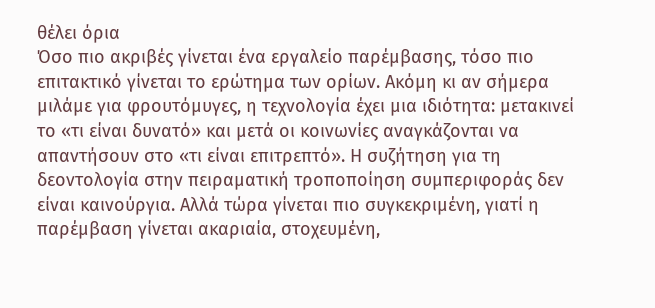θέλει όρια
Όσο πιο ακριβές γίνεται ένα εργαλείο παρέμβασης, τόσο πιο επιτακτικό γίνεται το ερώτημα των ορίων. Ακόμη κι αν σήμερα μιλάμε για φρουτόμυγες, η τεχνολογία έχει μια ιδιότητα: μετακινεί το «τι είναι δυνατό» και μετά οι κοινωνίες αναγκάζονται να απαντήσουν στο «τι είναι επιτρεπτό». Η συζήτηση για τη δεοντολογία στην πειραματική τροποποίηση συμπεριφοράς δεν είναι καινούργια. Αλλά τώρα γίνεται πιο συγκεκριμένη, γιατί η παρέμβαση γίνεται ακαριαία, στοχευμένη,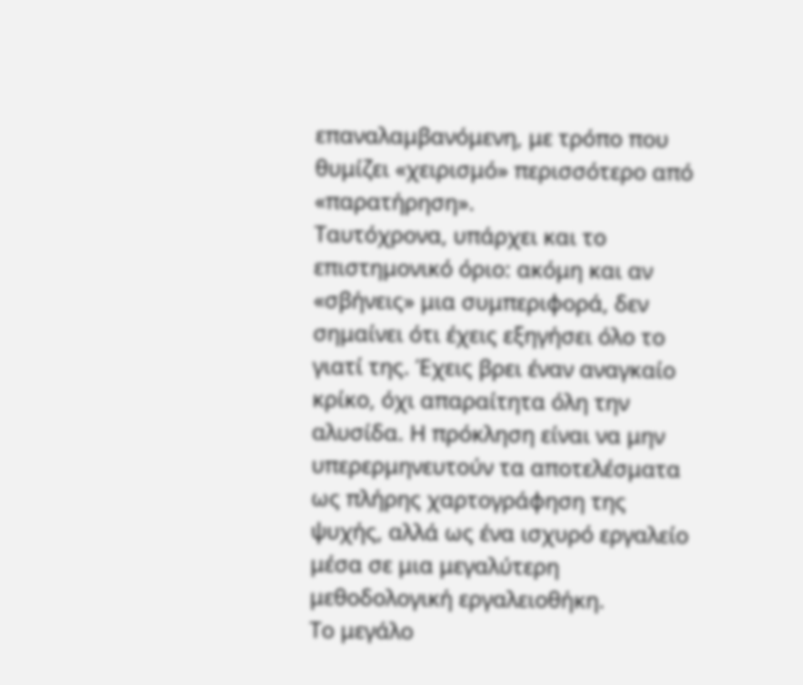επαναλαμβανόμενη, με τρόπο που θυμίζει «χειρισμό» περισσότερο από «παρατήρηση».
Ταυτόχρονα, υπάρχει και το επιστημονικό όριο: ακόμη και αν «σβήνεις» μια συμπεριφορά, δεν σημαίνει ότι έχεις εξηγήσει όλο το γιατί της. Έχεις βρει έναν αναγκαίο κρίκο, όχι απαραίτητα όλη την αλυσίδα. Η πρόκληση είναι να μην υπερερμηνευτούν τα αποτελέσματα ως πλήρης χαρτογράφηση της ψυχής, αλλά ως ένα ισχυρό εργαλείο μέσα σε μια μεγαλύτερη μεθοδολογική εργαλειοθήκη.
Το μεγάλο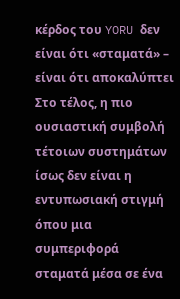κέρδος του YORU δεν είναι ότι «σταματά» – είναι ότι αποκαλύπτει
Στο τέλος, η πιο ουσιαστική συμβολή τέτοιων συστημάτων ίσως δεν είναι η εντυπωσιακή στιγμή όπου μια συμπεριφορά σταματά μέσα σε ένα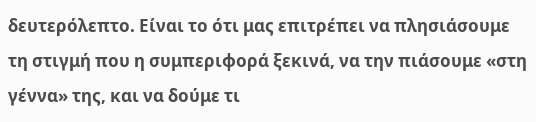δευτερόλεπτο. Είναι το ότι μας επιτρέπει να πλησιάσουμε τη στιγμή που η συμπεριφορά ξεκινά, να την πιάσουμε «στη γέννα» της, και να δούμε τι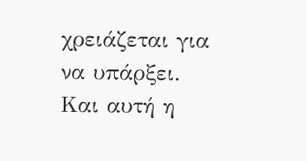χρειάζεται για να υπάρξει.
Και αυτή η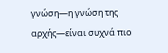γνώση—η γνώση της αρχής—είναι συχνά πιο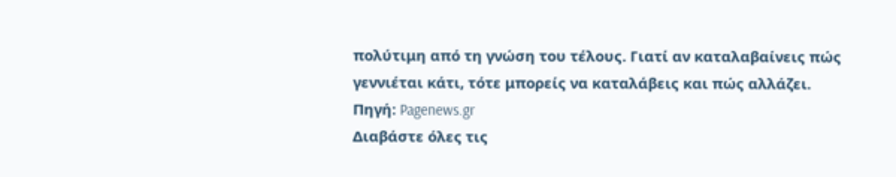πολύτιμη από τη γνώση του τέλους. Γιατί αν καταλαβαίνεις πώς γεννιέται κάτι, τότε μπορείς να καταλάβεις και πώς αλλάζει.
Πηγή: Pagenews.gr
Διαβάστε όλες τις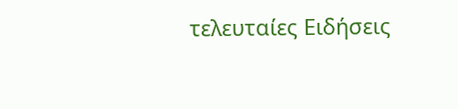τελευταίες Ειδήσεις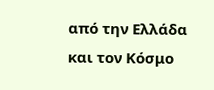από την Ελλάδα και τον Κόσμο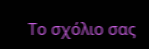Το σχόλιο σας